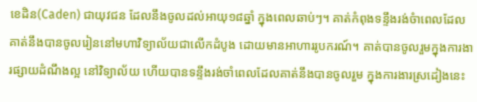ខេដិន(Caden) ជាយុវជន ដែលនឹងចូលដល់អាយុ១៨ឆ្នាំ ក្នុងពេលឆាប់ៗ។ គាត់កំពុងទន្ទឹងរង់ចំាពេលដែលគាត់នឹងបានចូលរៀននៅមហាវិទ្យាល័យជាលើកដំបូង ដោយមានអាហាររូបករណ៍។ គាត់បានចូលរួមក្នុងការងារផ្សាយដំណឹងល្អ នៅវិទ្យាល័យ ហើយបានទន្ទឹងរង់ចាំពេលដែលគាត់នឹងបានចូលរួម ក្នុងការងារស្រដៀងនេះ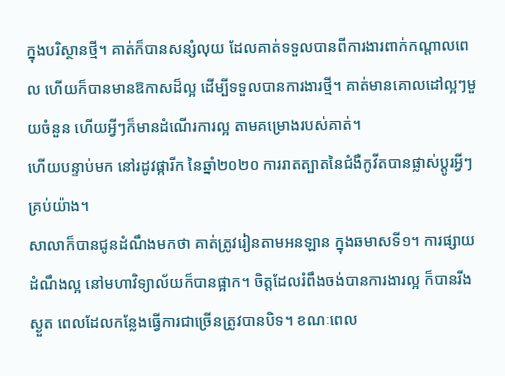ក្នុងបរិស្ថានថ្មី។ គាត់ក៏បានសន្សំលុយ ដែលគាត់ទទួលបានពីការងារពាក់កណ្តាលពេល ហើយក៏បានមានឱកាសដ៏ល្អ ដើម្បីទទួលបានការងារថ្មី។ គាត់មានគោលដៅល្អៗមួយចំនួន ហើយអ្វីៗក៏មានដំណើរការល្អ តាមគម្រោងរបស់គាត់។
ហើយបន្ទាប់មក នៅរដូវផ្ការីក នៃឆ្នាំ២០២០ ការរាតត្បាតនៃជំងឺកូវីតបានផ្លាស់ប្តូរអ្វីៗគ្រប់យ៉ាង។
សាលាក៏បានជូនដំណឹងមកថា គាត់ត្រូវរៀនតាមអនឡាន ក្នុងឆមាសទី១។ ការផ្សាយដំណឹងល្អ នៅមហាវិទ្យាល័យក៏បានផ្អាក។ ចិត្តដែលរំពឹងចង់បានការងារល្អ ក៏បានរីងស្ងួត ពេលដែលកន្លែងធ្វើការជាច្រើនត្រូវបានបិទ។ ខណៈពេល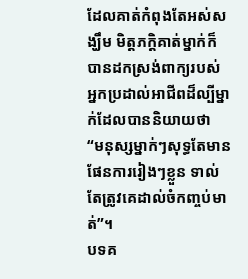ដែលគាត់កំពុងតែអស់សង្ឃឹម មិត្តភក្តិគាត់ម្នាក់ក៏បានដកស្រង់ពាក្យរបស់អ្នកប្រដាល់អាជីពដ៏ល្បីម្នាក់ដែលបាននិយាយថា “មនុស្សម្នាក់ៗសុទ្ធតែមានផែនការរៀងៗខ្លួន ទាល់តែត្រូវគេដាល់ចំកញ្ចប់មាត់”។
បទគ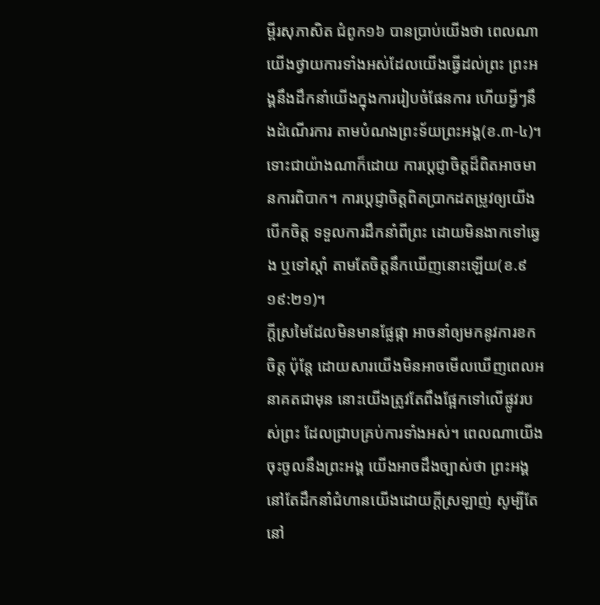ម្ពីរសុភាសិត ជំពូក១៦ បានប្រាប់យើងថា ពេលណាយើងថ្វាយការទាំងអស់ដែលយើងធ្វើដល់ព្រះ ព្រះអង្គនឹងដឹកនាំយើងក្នុងការរៀបចំផែនការ ហើយអ្វីៗនឹងដំណើរការ តាមបំណងព្រះទ័យព្រះអង្គ(ខ.៣-៤)។ ទោះជាយ៉ាងណាក៏ដោយ ការប្តេជ្ញាចិត្តដ៏ពិតអាចមានការពិបាក។ ការប្តេជ្ញាចិត្តពិតប្រាកដតម្រូវឲ្យយើងបើកចិត្ត ទទួលការដឹកនាំពីព្រះ ដោយមិនងាកទៅឆ្វេង ឬទៅស្តាំ តាមតែចិត្តនឹកឃើញនោះឡើយ(ខ.៩ ១៩:២១)។
ក្តីស្រមៃដែលមិនមានផ្លែផ្កា អាចនាំឲ្យមកនូវការខកចិត្ត ប៉ុន្តែ ដោយសារយើងមិនអាចមើលឃើញពេលអនាគតជាមុន នោះយើងត្រូវតែពឹងផ្អែកទៅលើផ្លូវរបស់ព្រះ ដែលជ្រាបគ្រប់ការទាំងអស់។ ពេលណាយើងចុះចូលនឹងព្រះអង្គ យើងអាចដឹងច្បាស់ថា ព្រះអង្គនៅតែដឹកនាំជំហានយើងដោយក្តីស្រឡាញ់ សូម្បីតែនៅ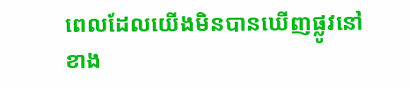ពេលដែលយើងមិនបានឃើញផ្លូវនៅខាង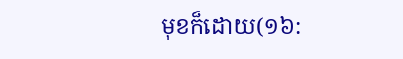មុខក៏ដោយ(១៦: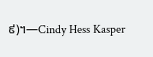៩)។—Cindy Hess Kasper